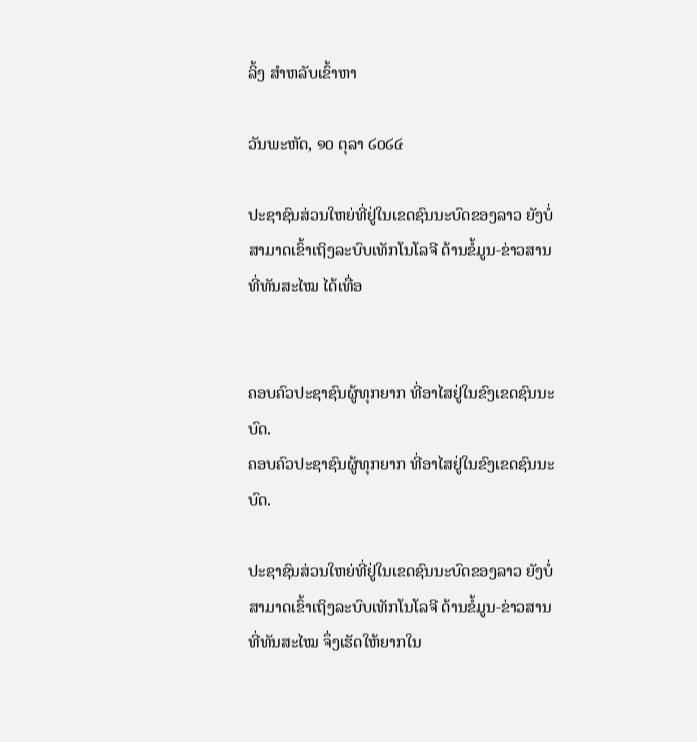ລິ້ງ ສຳຫລັບເຂົ້າຫາ

ວັນພະຫັດ, ໑໐ ຕຸລາ ໒໐໒໔

ປະຊາຊົນສ່ວນໃຫຍ່ທີ່ຢູ່ໃນເຂດຊົນນະບົດຂອງລາວ ຍັງບໍ່ສາມາດເຂົ້າເຖິງລະບົບເທັກໂນໂລຈີ ດ້ານຂໍ້ມູນ-ຂ່າວສານທີ່ທັນສະໄໝ ໄດ້ເທື່ອ


ຄອບຄົວປະຊາຊົນຜູ້ທຸກຍາກ ທີ່ອາໄສຢູ່ໃນຂົງເຂດຊົນນະບົດ.
ຄອບຄົວປະຊາຊົນຜູ້ທຸກຍາກ ທີ່ອາໄສຢູ່ໃນຂົງເຂດຊົນນະບົດ.

ປະຊາຊົນສ່ວນໃຫຍ່ທີ່ຢູ່ໃນເຂດຊົນນະບົດຂອງລາວ ຍັງບໍ່ສາມາດເຂົ້າເຖິງລະບົບເທັກໂນໂລຈີ ດ້ານຂໍ້ມູນ-ຂ່າວສານທີ່ທັນສະໄໝ ຈຶ່ງເຮັດໃຫ້ຍາກໃນ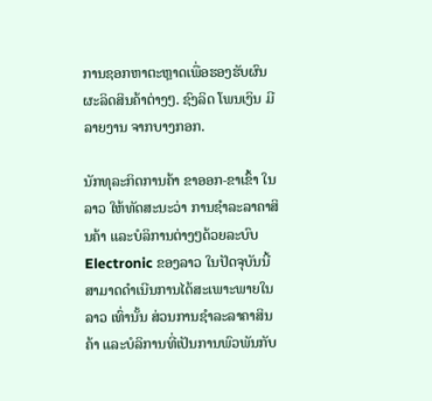ການຊອກຫາຕະຫຼາດເພື່ອຮອງຮັບຜົນຜະລິດສິນຄ້າຕ່າງໆ. ຊົງລິດ ໂພນເງິນ ມີລາຍງານ ຈາກບາງກອກ.

ນັກທຸລະກິດການຄ້າ ຂາອອກ-ຂາເຂົ້າ ໃນລາວ ໃຫ້ທັດສະນະວ່າ ການຊຳລະລາຄາສິນຄ້າ ແລະບໍລິການຕ່າງໆດ້ວຍລະບົບ Electronic ຂອງລາວ ໃນປັດຈຸບັນນີ້ ສາມາດດຳເນີນການໄດ້ສະເພາະພາຍໃນລາວ ເທົ່ານັ້ນ ສ່ວນການຊຳລະລາຄາສິນຄ້າ ແລະບໍລິການທີ່ເປັນການພົວພັນກັບ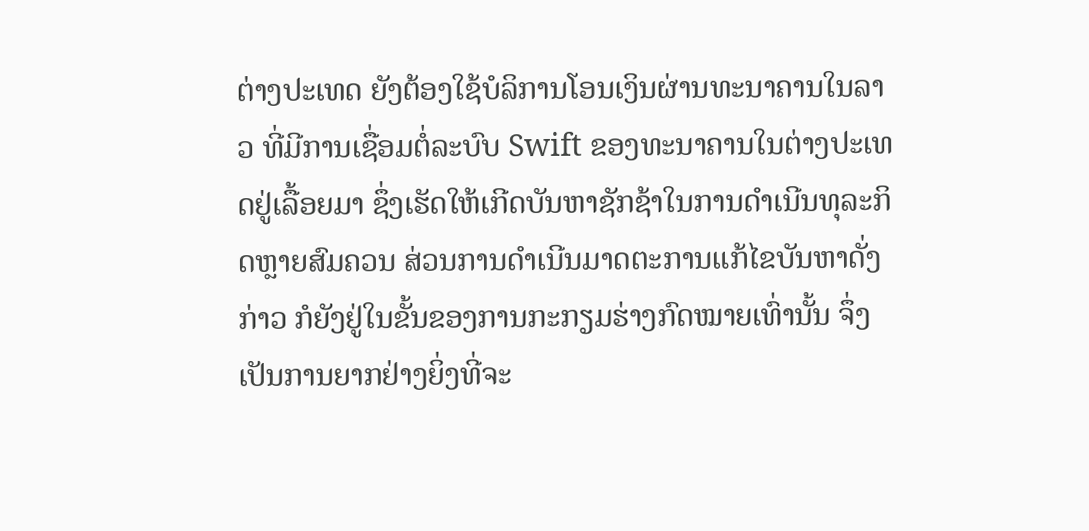ຕ່າງປະເທດ ຍັງຕ້ອງໃຊ້ບໍລິການໂອນເງິນຜ່ານທະນາຄານໃນລາວ ທີ່ມີການເຊື່ອມຕໍ່ລະບົບ Swift ຂອງທະນາຄານໃນຕ່າງປະເທດຢູ່ເລື້ອຍມາ ຊຶ່ງເຮັດໃຫ້ເກີດບັນຫາຊັກຊ້າໃນການດຳເນີນທຸລະກິດຫຼາຍສົມຄວນ ສ່ວນການດຳເນີນມາດຕະການແກ້ໄຂບັນຫາດັ່ງກ່າວ ກໍຍັງຢູ່ໃນຂັ້ນຂອງການກະກຽມຮ່າງກົດໝາຍເທົ່ານັ້ນ ຈຶ່ງເປັນການຍາກຢ່າງຍິ່ງທີ່ຈະ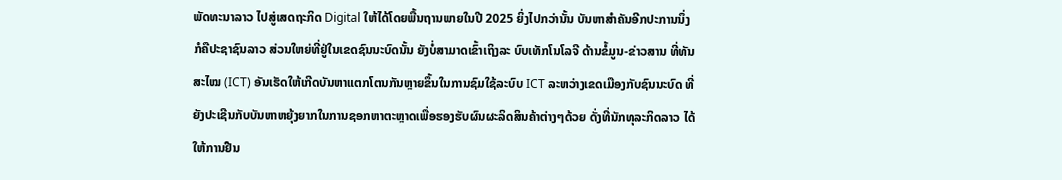ພັດທະນາລາວ ໄປສູ່ເສດຖະກິດ Digital ໃຫ້ໄດ້ໂດຍພື້ນຖານພາຍໃນປີ 2025 ຍິ່ງໄປກວ່ານັ້ນ ບັນຫາສຳຄັນອີກປະການນຶ່ງ ກໍຄືປະຊາຊົນລາວ ສ່ວນໃຫຍ່ທີ່ຢູ່ໃນເຂດຊົນນະບົດນັ້ນ ຍັງບໍ່ສາມາດເຂົ້າເຖິງລະ ບົບເທັກໂນໂລຈີ ດ້ານຂໍ້ມູນ-ຂ່າວສານ ທີ່ທັນສະໄໝ (ICT) ອັນເຮັດໃຫ້ເກີດບັນຫາແຕກໂຕນກັນຫຼາຍຂຶ້ນໃນການຊົມໃຊ້ລະບົບ ICT ລະຫວ່າງເຂດເມືອງກັບຊົນນະບົດ ທີ່ຍັງປະເຊີນກັບບັນຫາຫຍຸ້ງຍາກໃນການຊອກຫາຕະຫຼາດເພື່ອຮອງຮັບຜົນຜະລິດສິນຄ້າຕ່າງໆດ້ວຍ ດັ່ງທີ່ນັກທຸລະກິດລາວ ໄດ້ໃຫ້ການຢືນ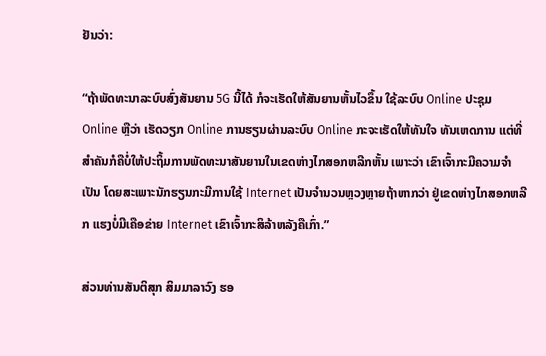ຢັນວ່າ:

“ຖ້າພັດທະນາລະບົບສົ່ງສັນຍານ 5G ນີ້ໄດ້ ກໍຈະເຮັດໃຫ້ສັນຍານຫັ້ນໄວຂຶ້ນ ໃຊ້ລະບົບ Online ປະຊຸມ Online ຫຼືວ່າ ເຮັດວຽກ Online ການຮຽນຜ່ານລະບົບ Online ກະຈະເຮັດໃຫ້ທັນໃຈ ທັນເຫດການ ແຕ່ທີ່ສຳຄັນກໍຄືບໍ່ໃຫ້ປະຖິ້ມການພັດທະນາສັນຍານໃນເຂດຫ່າງໄກສອກຫລີກຫັ້ນ ເພາະວ່າ ເຂົາເຈົ້າກະມີຄວາມຈຳເປັນ ໂດຍສະເພາະນັກຮຽນກະມີການໃຊ້ Internet ເປັນຈຳນວນຫຼວງຫຼາຍຖ້າຫາກວ່າ ຢູ່ເຂດຫ່າງໄກສອກຫລີກ ແຮງບໍ່ມີເຄືອຂ່າຍ Internet ເຂົາເຈົ້າກະສິລ້າຫລັງຄືເກົ່າ.”

ສ່ວນທ່ານສັນຕິສຸກ ສິມມາລາວົງ ຮອ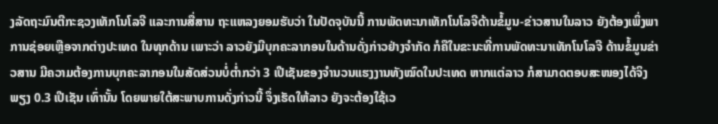ງລັດຖະມົນຕີກະຊວງເທັກໂນໂລຈີ ແລະການສື່ສານ ຖະແຫລງຍອມຮັບວ່າ ໃນປັດຈຸບັນນີ້ ການພັດທະນາເທັກໂນໂລຈີດ້ານຂໍ້ມູນ-ຂ່າວສານໃນລາວ ຍັງຕ້ອງເພິ່ງພາການຊ່ອຍເຫຼືອຈາກຕ່າງປະເທດ ໃນທຸກດ້ານ ເພາະວ່າ ລາວຍັງມີບຸກຄະລາກອນໃນດ້ານດັ່ງກ່າວຢ່າງຈຳກັດ ກໍຄືໃນຂະນະທີ່ການພັດທະນາເທັກໂນໂລຈີ ດ້ານຂໍ້ມູນຂ່າວສານ ມີຄວາມຕ້ອງການບຸກຄະລາກອນໃນສັດສ່ວນບໍ່ຕ່ຳກວ່າ 3 ເປີເຊັນຂອງຈຳນວນແຮງງານທັງໝົດໃນປະເທດ ຫາກແຕ່ລາວ ກໍສາມາດຕອບສະໜອງໄດ້ຈິງພຽງ 0.3 ເປີເຊັນ ເທົ່ານັ້ນ ໂດຍພາຍໃຕ້ສະພາບການດັ່ງກ່າວນີ້ ຈຶ່ງເຮັດໃຫ້ລາວ ຍັງຈະຕ້ອງໃຊ້ເວ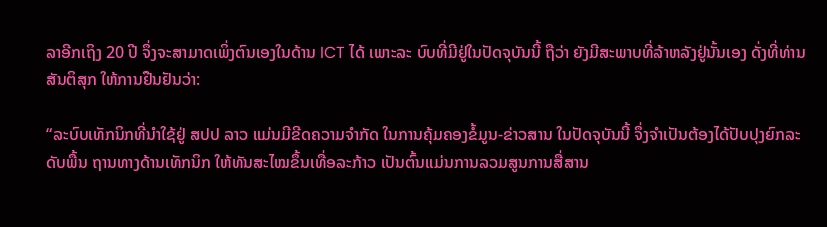ລາອີກເຖິງ 20 ປີ ຈຶ່ງຈະສາມາດເພິ່ງຕົນເອງໃນດ້ານ ICT ໄດ້ ເພາະລະ ບົບທີ່ມີຢູ່ໃນປັດຈຸບັນນີ້ ຖືວ່າ ຍັງມີສະພາບທີ່ລ້າຫລັງຢູ່ນັ້ນເອງ ດັ່ງທີ່ທ່ານສັນຕິສຸກ ໃຫ້ການຢືນຢັນວ່າ:

“ລະບົບເທັກນິກທີ່ນຳໃຊ້ຢູ່ ສປປ ລາວ ແມ່ນມີຂີດຄວາມຈຳກັດ ໃນການຄຸ້ມຄອງຂໍ້ມູນ-ຂ່າວສານ ໃນປັດຈຸບັນນີ້ ຈຶ່ງຈຳເປັນຕ້ອງໄດ້ປັບປຸງຍົກລະດັບພື້ນ ຖານທາງດ້ານເທັກນິກ ໃຫ້ທັນສະໄໝຂຶ້ນເທື່ອລະກ້າວ ເປັນຕົ້ນແມ່ນການລວມສູນການສື່ສານ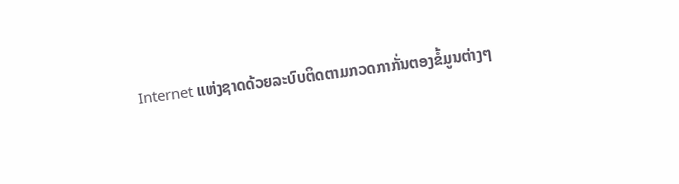Internet ແຫ່ງຊາດດ້ວຍລະບົບຕິດຕາມກວດກາກັ່ນຕອງຂໍ້ມູນຕ່າງໆ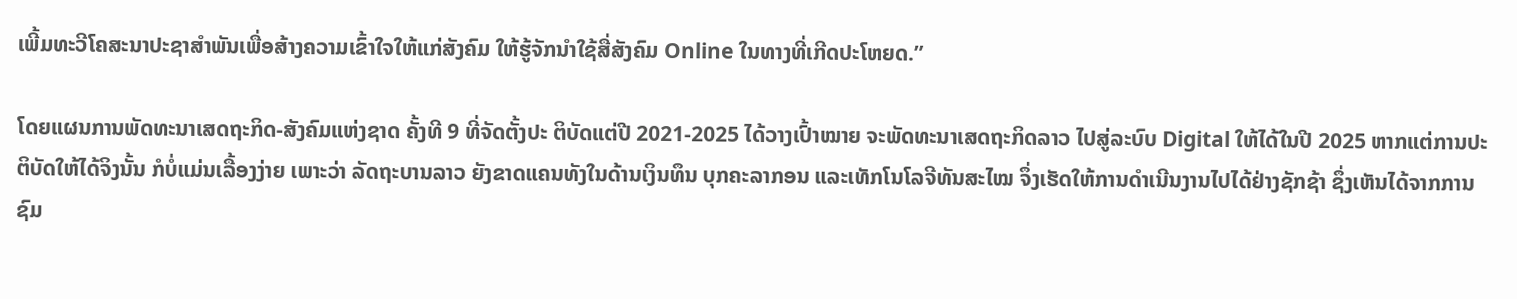ເພີ້ມທະວີໂຄສະນາປະຊາສຳພັນເພື່ອສ້າງຄວາມເຂົ້າໃຈໃຫ້ແກ່ສັງຄົມ ໃຫ້ຮູ້ຈັກນຳໃຊ້ສື່ສັງຄົມ Online ໃນທາງທີ່ເກີດປະໂຫຍດ.”

ໂດຍແຜນການພັດທະນາເສດຖະກິດ-ສັງຄົມແຫ່ງຊາດ ຄັ້ງທີ 9 ທີ່ຈັດຕັ້ງປະ ຕິບັດແຕ່ປີ 2021-2025 ໄດ້ວາງເປົ້າໝາຍ ຈະພັດທະນາເສດຖະກິດລາວ ໄປສູ່ລະບົບ Digital ໃຫ້ໄດ້ໃນປີ 2025 ຫາກແຕ່ການປະຕິບັດໃຫ້ໄດ້ຈິງນັ້ນ ກໍບໍ່ແມ່ນເລື້ອງງ່າຍ ເພາະວ່າ ລັດຖະບານລາວ ຍັງຂາດແຄນທັງໃນດ້ານເງິນທຶນ ບຸກຄະລາກອນ ແລະເທັກໂນໂລຈີທັນສະໄໝ ຈຶ່ງເຮັດໃຫ້ການດຳເນີນງານໄປໄດ້ຢ່າງຊັກຊ້າ ຊຶ່ງເຫັນໄດ້ຈາກການຊົມ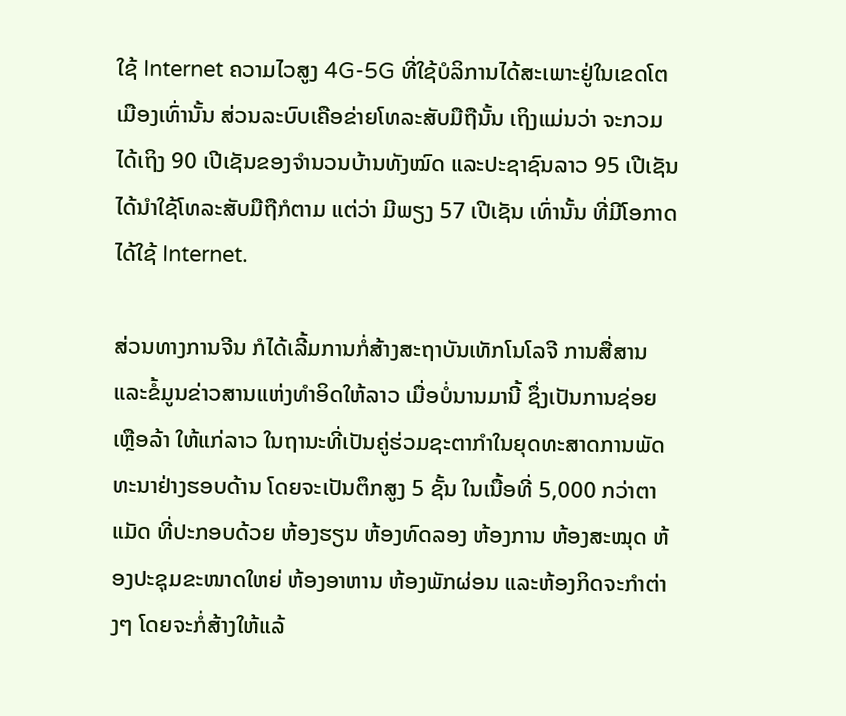ໃຊ້ Internet ຄວາມໄວສູງ 4G-5G ທີ່ໃຊ້ບໍລິການໄດ້ສະເພາະຢູ່ໃນເຂດໂຕເມືອງເທົ່ານັ້ນ ສ່ວນລະບົບເຄືອຂ່າຍໂທລະສັບມືຖືນັ້ນ ເຖິງແມ່ນວ່າ ຈະກວມໄດ້ເຖິງ 90 ເປີເຊັນຂອງຈຳນວນບ້ານທັງໝົດ ແລະປະຊາຊົນລາວ 95 ເປີເຊັນ ໄດ້ນຳໃຊ້ໂທລະສັບມືຖືກໍຕາມ ແຕ່ວ່າ ມີພຽງ 57 ເປີເຊັນ ເທົ່ານັ້ນ ທີ່ມີໂອກາດໄດ້ໃຊ້ Internet.

ສ່ວນທາງການຈີນ ກໍໄດ້ເລີ້ມການກໍ່ສ້າງສະຖາບັນເທັກໂນໂລຈີ ການສື່ສານແລະຂໍ້ມູນຂ່າວສານແຫ່ງທຳອິດໃຫ້ລາວ ເມື່ອບໍ່ນານມານີ້ ຊຶ່ງເປັນການຊ່ອຍເຫຼືອລ້າ ໃຫ້ແກ່ລາວ ໃນຖານະທີ່ເປັນຄູ່ຮ່ວມຊະຕາກຳໃນຍຸດທະສາດການພັດທະນາຢ່າງຮອບດ້ານ ໂດຍຈະເປັນຕຶກສູງ 5 ຊັ້ນ ໃນເນື້ອທີ່ 5,000 ກວ່າຕາແມັດ ທີ່ປະກອບດ້ວຍ ຫ້ອງຮຽນ ຫ້ອງທົດລອງ ຫ້ອງການ ຫ້ອງສະໝຸດ ຫ້ອງປະຊຸມຂະໜາດໃຫຍ່ ຫ້ອງອາຫານ ຫ້ອງພັກຜ່ອນ ແລະຫ້ອງກິດຈະກຳຕ່າງໆ ໂດຍຈະກໍ່ສ້າງໃຫ້ແລ້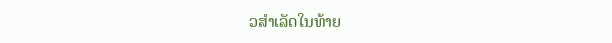ວສຳເລັດໃນທ້າຍ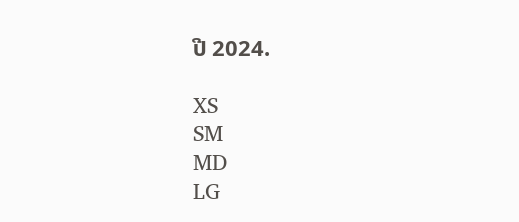ປີ 2024.

XS
SM
MD
LG